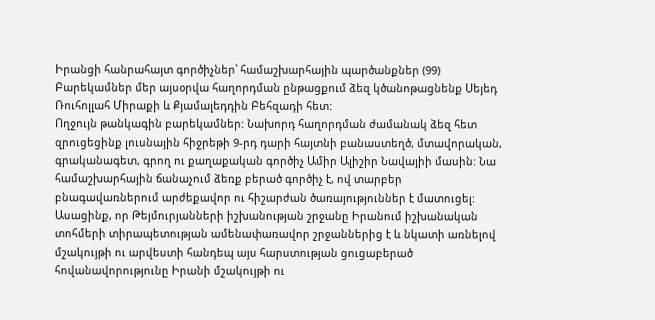Իրանցի հանրահայտ գործիչներ՝ համաշխարհային պարծանքներ (99)
Բարեկամներ մեր այսօրվա հաղորդման ընթացքում ձեզ կծանոթացնենք Սեյեդ Ռուհոլլահ Միրաքի և Քյամալեդդին Բեհզադի հետ:
Ողջույն թանկագին բարեկամներ: Նախորդ հաղորդման ժամանակ ձեզ հետ զրուցեցինք լուսնային հիջրեթի 9-րդ դարի հայտնի բանաստեղծ, մտավորական, գրականագետ, գրող ու քաղաքական գործիչ Ամիր Ալիշիր Նավայիի մասին: Նա համաշխարհային ճանաչում ձեռք բերած գործիչ է, ով տարբեր բնագավառներում արժեքավոր ու հիշարժան ծառայություններ է մատուցել:
Ասացինք, որ Թեյմուրյանների իշխանության շրջանը Իրանում իշխանական տոհմերի տիրապետության ամենափառավոր շրջաններից է և նկատի առնելով մշակույթի ու արվեստի հանդեպ այս հարստության ցուցաբերած հովանավորությունը Իրանի մշակույթի ու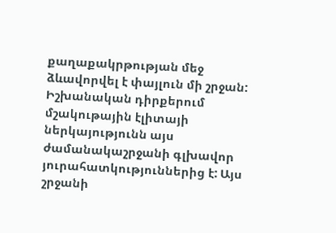քաղաքակրթության մեջ ձևավորվել է փայլուն մի շրջան: Իշխանական դիրքերում մշակութային էլիտայի ներկայությունն այս ժամանակաշրջանի գլխավոր յուրահատկություններից է: Այս շրջանի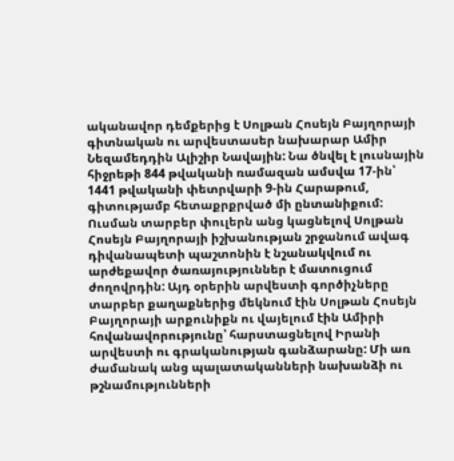ականավոր դեմքերից է Սոլթան Հոսեյն Բայղորայի գիտնական ու արվեստասեր նախարար Ամիր Նեզամեդդին Ալիշիր Նավային: Նա ծնվել է լուսնային հիջրեթի 844 թվականի ռամազան ամսվա 17-ին՝ 1441 թվականի փետրվարի 9-ին Հարաթում, գիտությամբ հետաքրքրված մի ընտանիքում: Ուսման տարբեր փուլերն անց կացնելով Սոլթան Հոսեյն Բայղորայի իշխանության շրջանում ավագ դիվանապետի պաշտոնին է նշանակվում ու արժեքավոր ծառայություններ է մատուցում ժողովրդին: Այդ օրերին արվեստի գործիչները տարբեր քաղաքներից մեկնում էին Սոլթան Հոսեյն Բայղորայի արքունիքն ու վայելում էին Ամիրի հովանավորությունը՝ հարստացնելով Իրանի արվեստի ու գրականության գանձարանը: Մի առ ժամանակ անց պալատականների նախանձի ու թշնամությունների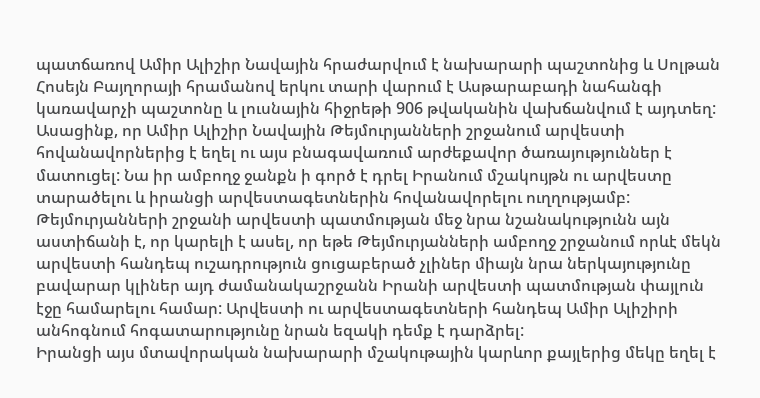պատճառով Ամիր Ալիշիր Նավային հրաժարվում է նախարարի պաշտոնից և Սոլթան Հոսեյն Բայղորայի հրամանով երկու տարի վարում է Ասթարաբադի նահանգի կառավարչի պաշտոնը և լուսնային հիջրեթի 906 թվականին վախճանվում է այդտեղ: Ասացինք, որ Ամիր Ալիշիր Նավային Թեյմուրյանների շրջանում արվեստի հովանավորներից է եղել ու այս բնագավառում արժեքավոր ծառայություններ է մատուցել: Նա իր ամբողջ ջանքն ի գործ է դրել Իրանում մշակույթն ու արվեստը տարածելու և իրանցի արվեստագետներին հովանավորելու ուղղությամբ:
Թեյմուրյանների շրջանի արվեստի պատմության մեջ նրա նշանակությունն այն աստիճանի է, որ կարելի է ասել, որ եթե Թեյմուրյանների ամբողջ շրջանում որևէ մեկն արվեստի հանդեպ ուշադրություն ցուցաբերած չլիներ միայն նրա ներկայությունը բավարար կլիներ այդ ժամանակաշրջանն Իրանի արվեստի պատմության փայլուն էջը համարելու համար: Արվեստի ու արվեստագետների հանդեպ Ամիր Ալիշիրի անհոգնում հոգատարությունը նրան եզակի դեմք է դարձրել:
Իրանցի այս մտավորական նախարարի մշակութային կարևոր քայլերից մեկը եղել է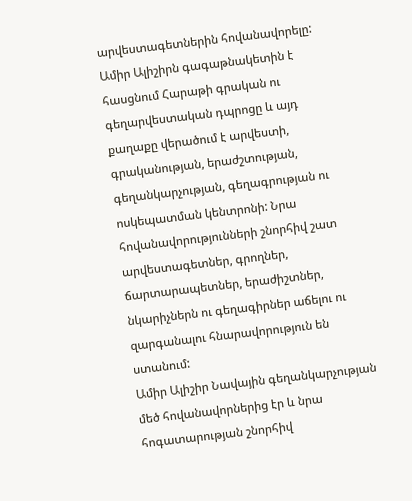արվեստագետներին հովանավորելը: Ամիր Ալիշիրն գագաթնակետին է հասցնում Հարաթի գրական ու գեղարվեստական դպրոցը և այդ քաղաքը վերածում է արվեստի, գրականության, երաժշտության, գեղանկարչության, գեղագրության ու ոսկեպատման կենտրոնի: Նրա հովանավորությունների շնորհիվ շատ արվեստագետներ, գրողներ, ճարտարապետներ, երաժիշտներ, նկարիչներն ու գեղագիրներ աճելու ու զարգանալու հնարավորություն են ստանում:
Ամիր Ալիշիր Նավային գեղանկարչության մեծ հովանավորներից էր և նրա հոգատարության շնորհիվ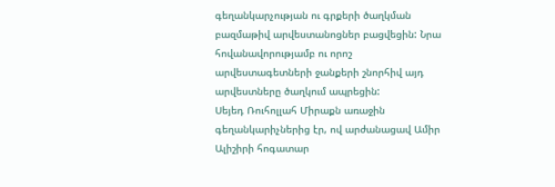գեղանկարչության ու գրքերի ծաղկման բազմաթիվ արվեստանոցներ բացվեցին: Նրա հովանավորությամբ ու որոշ արվեստագետների ջանքերի շնորհիվ այդ արվեստները ծաղկում ապրեցին:
Սեյեդ Ռուհոլլահ Միրաքն առաջին գեղանկարիչներից էր, ով արժանացավ Ամիր Ալիշիրի հոգատար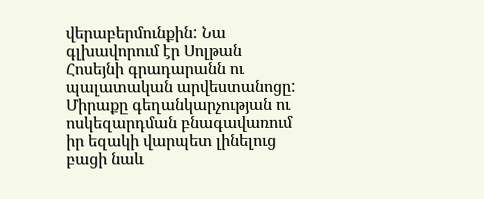վերաբերմունքին: Նա գլխավորում էր Սոլթան Հոսեյնի գրադարանն ու պալատական արվեստանոցը: Միրաքը գեղանկարչության ու ոսկեզարդման բնագավառում իր եզակի վարպետ լինելուց բացի նաև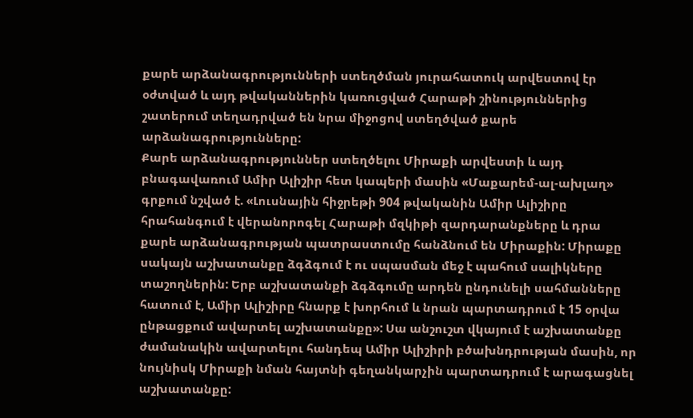քարե արձանագրությունների ստեղծման յուրահատուկ արվեստով էր օժտված և այդ թվականներին կառուցված Հարաթի շինություններից շատերում տեղադրված են նրա միջոցով ստեղծված քարե արձանագրությունները:
Քարե արձանագրություններ ստեղծելու Միրաքի արվեստի և այդ բնագավառում Ամիր Ալիշիր հետ կապերի մասին «Մաքարեմ-ալ-ախլաղ» գրքում նշված է. «Լուսնային հիջրեթի 904 թվականին Ամիր Ալիշիրը հրահանգում է վերանորոգել Հարաթի մզկիթի զարդարանքները և դրա քարե արձանագրության պատրաստումը հանձնում են Միրաքին: Միրաքը սակայն աշխատանքը ձգձգում է ու սպասման մեջ է պահում սալիկները տաշողներին: Երբ աշխատանքի ձգձգումը արդեն ընդունելի սահմանները հատում է, Ամիր Ալիշիրը հնարք է խորհում և նրան պարտադրում է 15 օրվա ընթացքում ավարտել աշխատանքը»: Սա անշուշտ վկայում է աշխատանքը ժամանակին ավարտելու հանդեպ Ամիր Ալիշիրի բծախնդրության մասին, որ նույնիսկ Միրաքի նման հայտնի գեղանկարչին պարտադրում է արագացնել աշխատանքը: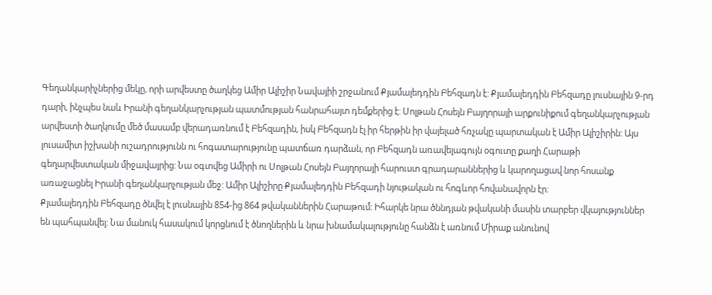Գեղանկարիչներից մեկը, որի արվեստը ծաղկեց Ամիր Ալիշիր Նավայիի շրջանում Քյամալեդդին Բեհզադն է: Քյամալեդդին Բեհզադը լուսնային 9-րդ դարի, ինչպես նաև Իրանի գեղանկարչության պատմության հանրահայտ դեմքերից է: Սոլթան Հոսեյն Բայղորայի արքունիքում գեղանկարչության արվեստի ծաղկումը մեծ մասամբ վերադառնում է Բեհզադին, իսկ Բեհզադն էլ իր հերթին իր վայելած հռչակը պարտական է Ամիր Ալիշիրին: Այս լուսամիտ իշխանի ուշադրությունն ու հոգատարությունը պատճառ դարձան, որ Բեհզադն առավելագույն օգուտը քաղի Հարաթի գեղարվեստական միջավայրից: Նա օգտվեց Ամիրի ու Սոլթան Հոսեյն Բայղորայի հարուստ գրադարաններից և կարողացավ նոր հոսանք առաջացնել Իրանի գեղանկարչության մեջ: Ամիր Ալիշիրը Քյամալեդդին Բեհզադի նյութական ու հոգևոր հովանավորն էր:
Քյամալեդդին Բեհզադը ծնվել է լուսնային 854-ից 864 թվականներին Հարաթում: Իհարկե նրա ծննդյան թվականի մասին տարբեր վկայություններ են պահպանվել: Նա մանուկ հասակում կորցնում է ծնողներին և նրա խնամակալությունը հանձն է առնում Միրաք անունով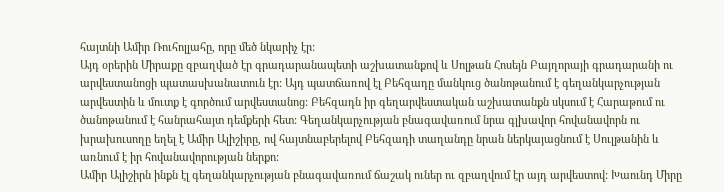հայտնի Ամիր Ռուհոլլահը, որը մեծ նկարիչ էր:
Այդ օրերին Միրաքը զբաղված էր գրադարանապետի աշխատանքով և Սոլթան Հոսեյն Բայղորայի գրադարանի ու արվեստանոցի պատասխանատուն էր: Այդ պատճառով էլ Բեհզադը մանկուց ծանոթանում է գեղանկարչության արվեստին և մուտք է գործում արվեստանոց: Բեհզադն իր գեղարվեստական աշխատանքն սկսում է Հարաթում ու ծանոթանում է հանրահայտ դեմքերի հետ: Գեղանկարչության բնագավառում նրա գլխավոր հովանավորն ու խրախուսողը եղել է Ամիր Ալիշիրը, ով հայտնաբերելով Բեհզադի տաղանդը նրան ներկայացնում է Սուլթանին և առնում է իր հովանավորության ներքո:
Ամիր Ալիշիրն ինքն էլ գեղանկարչության բնագավառում ճաշակ ուներ ու զբաղվում էր այդ արվեստով: Խաունդ Միրը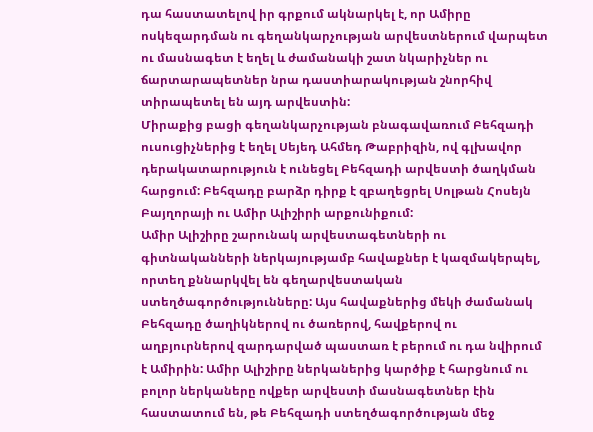դա հաստատելով իր գրքում ակնարկել է, որ Ամիրը ոսկեզարդման ու գեղանկարչության արվեստներում վարպետ ու մասնագետ է եղել և ժամանակի շատ նկարիչներ ու ճարտարապետներ նրա դաստիարակության շնորհիվ տիրապետել են այդ արվեստին:
Միրաքից բացի գեղանկարչության բնագավառում Բեհզադի ուսուցիչներից է եղել Սեյեդ Ահմեդ Թաբրիզին, ով գլխավոր դերակատարություն է ունեցել Բեհզադի արվեստի ծաղկման հարցում: Բեհզադը բարձր դիրք է զբաղեցրել Սոլթան Հոսեյն Բայղորայի ու Ամիր Ալիշիրի արքունիքում:
Ամիր Ալիշիրը շարունակ արվեստագետների ու գիտնականների ներկայությամբ հավաքներ է կազմակերպել, որտեղ քննարկվել են գեղարվեստական ստեղծագործությունները: Այս հավաքներից մեկի ժամանակ Բեհզադը ծաղիկներով ու ծառերով, հավքերով ու աղբյուրներով զարդարված պաստառ է բերում ու դա նվիրում է Ամիրին: Ամիր Ալիշիրը ներկաներից կարծիք է հարցնում ու բոլոր ներկաները ովքեր արվեստի մասնագետներ էին հաստատում են, թե Բեհզադի ստեղծագործության մեջ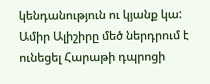կենդանություն ու կյանք կա:
Ամիր Ալիշիրը մեծ ներդրում է ունեցել Հարաթի դպրոցի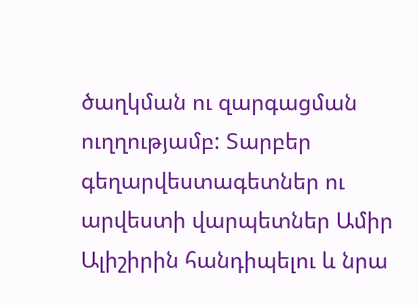ծաղկման ու զարգացման ուղղությամբ: Տարբեր գեղարվեստագետներ ու արվեստի վարպետներ Ամիր Ալիշիրին հանդիպելու և նրա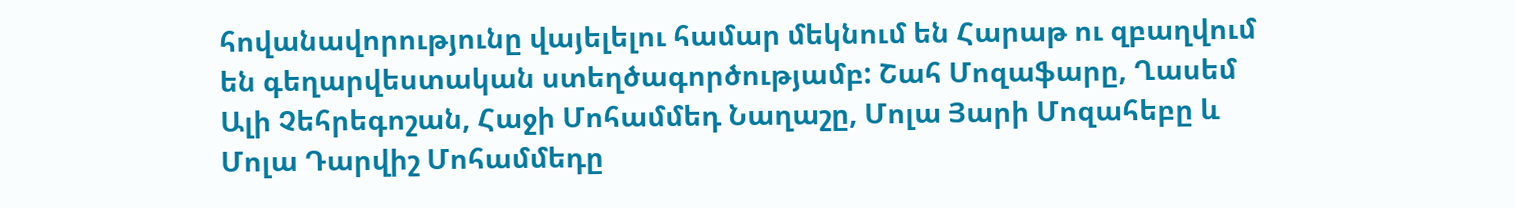հովանավորությունը վայելելու համար մեկնում են Հարաթ ու զբաղվում են գեղարվեստական ստեղծագործությամբ: Շահ Մոզաֆարը, Ղասեմ Ալի Չեհրեգոշան, Հաջի Մոհամմեդ Նաղաշը, Մոլա Յարի Մոզահեբը և Մոլա Դարվիշ Մոհամմեդը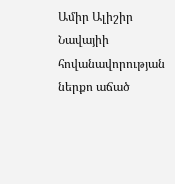Ամիր Ալիշիր Նավայիի հովանավորության ներքո աճած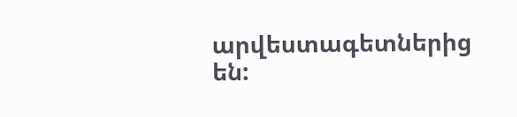արվեստագետներից են: